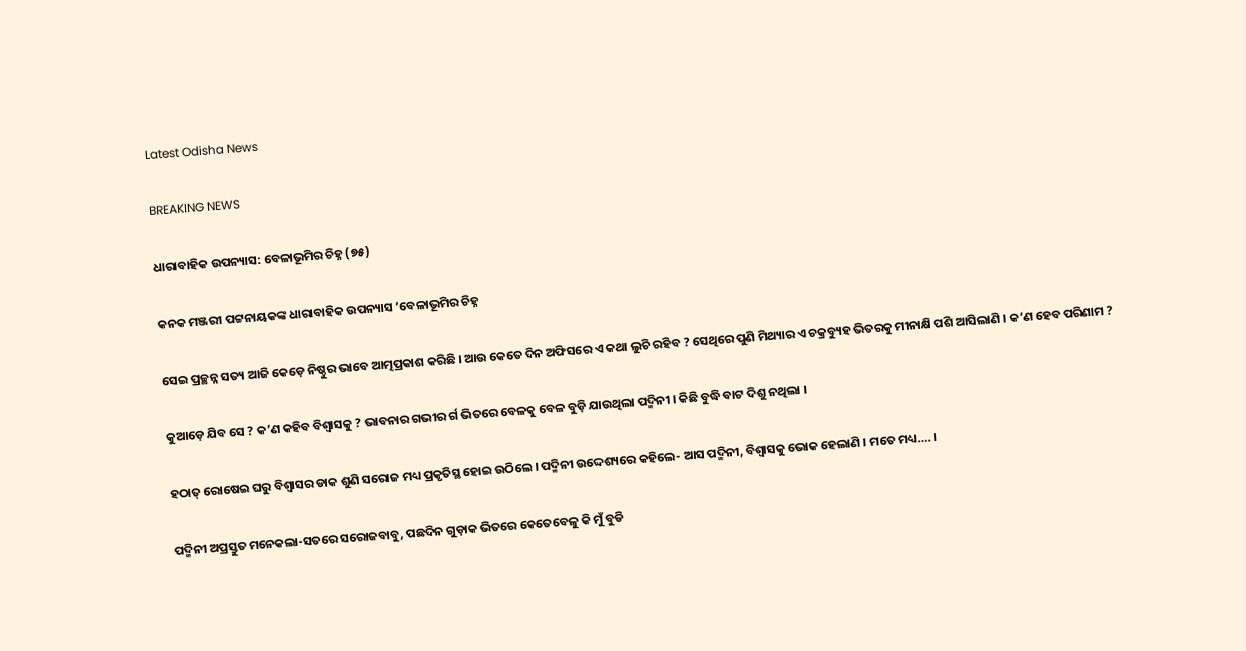Latest Odisha News

BREAKING NEWS

ଧାରାବାହିକ ଉପନ୍ୟାସ: ବେଳାଭୂମିର ଚିହ୍ନ (୭୫)

କନକ ମଞ୍ଜରୀ ପଟ୍ଟନାୟକଙ୍କ ଧାରାବାହିକ ଉପନ୍ୟାସ ‘ବେଳାଭୂମିର ଚିହ୍ନ

ସେଇ ପ୍ରଚ୍ଛନ୍ନ ସତ୍ୟ ଆଜି କେଡ଼େ ନିଷ୍ଠୁର ଭାବେ ଆତ୍ମପ୍ରକାଶ କରିଛି । ଆଉ କେତେ ଦିନ ଅଫିସରେ ଏ କଥା ଲୁଚି ରହିବ ? ସେଥିରେ ପୁଣି ମିଥ୍ୟାର ଏ ଚକ୍ରବ୍ୟୁହ ଭିତରକୁ ମୀନାକ୍ଷି ପଶି ଆସିଲାଣି । କ’ଣ ହେବ ପରିଣାମ ?

କୁଆଡ଼େ ଯିବ ସେ ? କ’ଣ କହିବ ବିଶ୍ୱାସକୁ ? ଭାବନାର ଗଭୀର ର୍ଗ ଭିତରେ ବେଳକୁ ବେଳ ବୁଡ଼ି ଯାଉଥିଲା ପଦ୍ମିନୀ । କିଛି ବୁଦ୍ଧି ବାଟ ଦିଶୁ ନଥିଲା ।

ହଠାତ୍ ରୋଷେଇ ଘରୁ ବିଶ୍ୱାସର ଡାକ ଶୁଣି ସରୋଜ ମଧ୍ୟ ପ୍ରକୃତିସ୍ଥ ହୋଇ ଉଠିଲେ । ପଦ୍ମିନୀ ଉଦ୍ଦେଶ୍ୟରେ କହିଲେ- ଆସ ପଦ୍ମିନୀ, ବିଶ୍ୱାସକୁ ଭୋକ ହେଲାଣି । ମତେ ମଧ୍ୟ…. ।

ପଦ୍ମିନୀ ଅପ୍ରସ୍ତୁତ ମନେକଲା-ସତରେ ସରୋଜବାବୁ, ପଛଦିନ ଗୁଡ଼ାକ ଭିତରେ କେତେବେଳୁ କି ମୁଁ ବୁଡି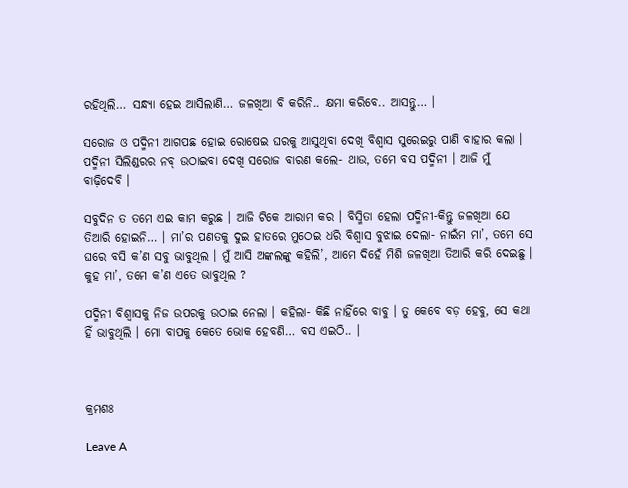ରହିଥିଲି… ସନ୍ଧ୍ୟା ହେଇ ଆସିଲାଣି… ଜଳଖିଆ ବି କରିନି.. କ୍ଷମା କରିବେ.. ଆସନ୍ତୁ… ।

ସରୋଜ ଓ ପଦ୍ମିନୀ ଆଗପଛ ହୋଇ ରୋଷେଇ ଘରକୁ ଆସୁଥିବା ଦେଖି ବିଶ୍ୱାସ ସୁରେଇରୁ ପାଣି ବାହାର କଲା । ପଦ୍ମିନୀ ସିଲିଣ୍ଡରର ନବ୍ ଉଠାଇବା ଦେଖି ସରୋଜ ବାରଣ କଲେ- ଥାଉ, ତମେ ବସ ପଦ୍ମିନୀ । ଆଜି ମୁଁ ବାଢ଼ିଦେବି ।

ସବୁଦିନ ତ ତମେ ଏଇ କାମ କରୁଛ । ଆଜି ଟିକେ ଆରାମ କର । ବିସ୍ମିତା ହେଲା ପଦ୍ମିନୀ-କିନ୍ତୁ ଜଳଖିଆ ଯେ ତିଆରି ହୋଇନି… । ମା’ର ପଣତକୁ ଦୁଇ ହାତରେ ମୁଠେଇ ଧରି ବିଶ୍ୱାସ ବୁଝାଇ ଦେଲା- ନାଇଁମ ମା’, ତମେ ସେ ଘରେ ବସି କ’ଣ ସବୁ ଭାବୁଥିଲ । ମୁଁ ଆସି ଅଙ୍କଲଙ୍କୁ କହିଲି’, ଆମେ ଦିହେଁ ମିଶି ଜଳଖିଆ ତିଆରି କରି ଦେଇଛୁ । କୁହ ମା’, ତମେ କ’ଣ ଏତେ ଭାବୁଥିଲ ?

ପଦ୍ମିନୀ ବିଶ୍ୱାସକୁ ନିଜ ଉପରକୁ ଉଠାଇ ନେଲା । କହିଲା- କିଛି ନାହିଁରେ ବାବୁ । ତୁ କେବେ ବଡ଼ ହେବୁ, ସେ କଥା ହିଁ ଭାବୁଥିଲି । ମୋ ବାପକୁ କେତେ ଭୋକ ହେବଣି… ବସ ଏଇଠି.. ।



କ୍ରମଶଃ

Leave A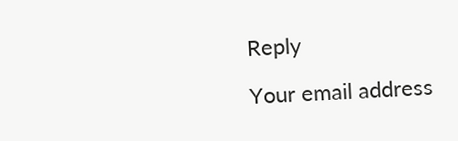Reply

Your email address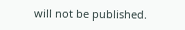will not be published.